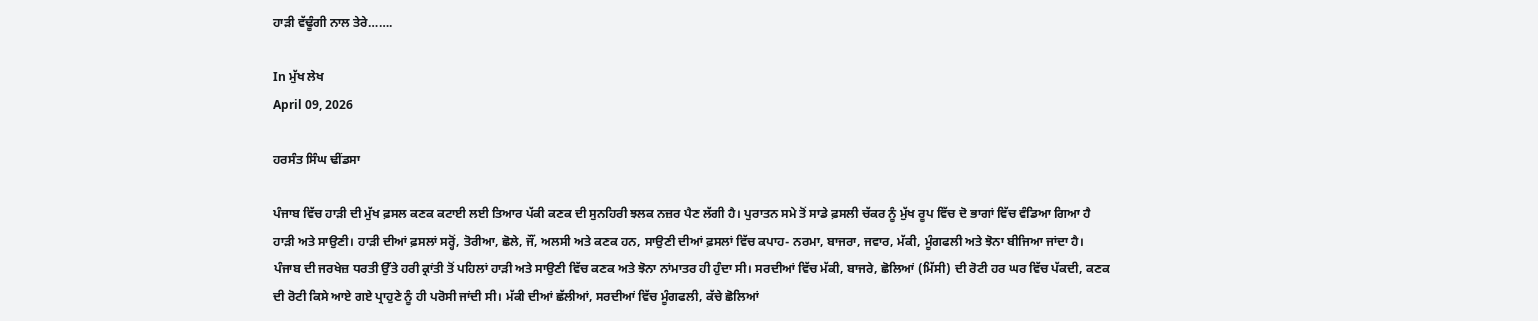ਹਾੜੀ ਵੱਢੂੰਗੀ ਨਾਲ ਤੇਰੇ…….

In ਮੁੱਖ ਲੇਖ
April 09, 2026

ਹਰਸੰਤ ਸਿੰਘ ਢੀਂਡਸਾ

ਪੰਜਾਬ ਵਿੱਚ ਹਾੜੀ ਦੀ ਮੁੱਖ ਫ਼ਸਲ ਕਣਕ ਕਟਾਈ ਲਈ ਤਿਆਰ ਪੱਕੀ ਕਣਕ ਦੀ ਸੁਨਹਿਰੀ ਝਲਕ ਨਜ਼ਰ ਪੈਣ ਲੱਗੀ ਹੈ। ਪੁਰਾਤਨ ਸਮੇ ਤੋਂ ਸਾਡੇ ਫ਼ਸਲੀ ਚੱਕਰ ਨੂੰ ਮੁੱਖ ਰੂਪ ਵਿੱਚ ਦੋ ਭਾਗਾਂ ਵਿੱਚ ਵੰਡਿਆ ਗਿਆ ਹੈ ਹਾੜੀ ਅਤੇ ਸਾਉਣੀ। ਹਾੜੀ ਦੀਆਂ ਫ਼ਸਲਾਂ ਸਰ੍ਹੋਂ, ਤੋਰੀਆ, ਛੋਲੇ, ਜੌਂ, ਅਲਸੀ ਅਤੇ ਕਣਕ ਹਨ, ਸਾਉਣੀ ਦੀਆਂ ਫ਼ਸਲਾਂ ਵਿੱਚ ਕਪਾਹ- ਨਰਮਾ, ਬਾਜਰਾ, ਜਵਾਰ, ਮੱਕੀ, ਮੂੰਗਫਲੀ ਅਤੇ ਝੋਨਾ ਬੀਜਿਆ ਜਾਂਦਾ ਹੈ।
ਪੰਜਾਬ ਦੀ ਜਰਖੇਜ਼ ਧਰਤੀ ਉੱਤੇ ਹਰੀ ਕ੍ਰਾਂਤੀ ਤੋਂ ਪਹਿਲਾਂ ਹਾੜੀ ਅਤੇ ਸਾਉਣੀ ਵਿੱਚ ਕਣਕ ਅਤੇ ਝੋਨਾ ਨਾਂਮਾਤਰ ਹੀ ਹੁੰਦਾ ਸੀ। ਸਰਦੀਆਂ ਵਿੱਚ ਮੱਕੀ, ਬਾਜਰੇ, ਛੋਲਿਆਂ (ਮਿੱਸੀ) ਦੀ ਰੋਟੀ ਹਰ ਘਰ ਵਿੱਚ ਪੱਕਦੀ, ਕਣਕ ਦੀ ਰੋਟੀ ਕਿਸੇ ਆਏ ਗਏ ਪ੍ਰਾਹੁਣੇ ਨੂੰ ਹੀ ਪਰੋਸੀ ਜਾਂਦੀ ਸੀ। ਮੱਕੀ ਦੀਆਂ ਛੱਲੀਆਂ, ਸਰਦੀਆਂ ਵਿੱਚ ਮੂੰਗਫਲੀ, ਕੱਚੇ ਛੋਲਿਆਂ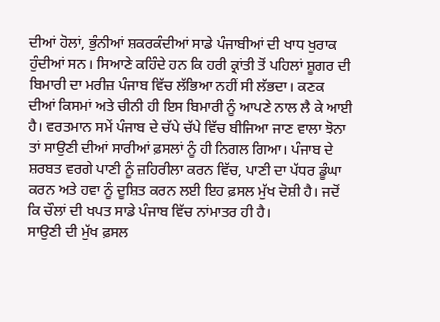ਦੀਆਂ ਹੋਲਾਂ, ਭੁੰਨੀਆਂ ਸ਼ਕਰਕੰਦੀਆਂ ਸਾਡੇ ਪੰਜਾਬੀਆਂ ਦੀ ਖਾਧ ਖੁਰਾਕ ਹੁੰਦੀਆਂ ਸਨ। ਸਿਆਣੇ ਕਹਿੰਦੇ ਹਨ ਕਿ ਹਰੀ ਕ੍ਰਾਂਤੀ ਤੋਂ ਪਹਿਲਾਂ ਸ਼ੂਗਰ ਦੀ ਬਿਮਾਰੀ ਦਾ ਮਰੀਜ਼ ਪੰਜਾਬ ਵਿੱਚ ਲੱਭਿਆ ਨਹੀਂ ਸੀ ਲੱਭਦਾ। ਕਣਕ ਦੀਆਂ ਕਿਸਮਾਂ ਅਤੇ ਚੀਨੀ ਹੀ ਇਸ ਬਿਮਾਰੀ ਨੂੰ ਆਪਣੇ ਨਾਲ ਲੈ ਕੇ ਆਈ ਹੈ। ਵਰਤਮਾਨ ਸਮੇਂ ਪੰਜਾਬ ਦੇ ਚੱਪੇ ਚੱਪੇ ਵਿੱਚ ਬੀਜਿਆ ਜਾਣ ਵਾਲਾ ਝੋਨਾ ਤਾਂ ਸਾਉਣੀ ਦੀਆਂ ਸਾਰੀਆਂ ਫ਼ਸਲਾਂ ਨੂੰ ਹੀ ਨਿਗਲ ਗਿਆ। ਪੰਜਾਬ ਦੇ ਸ਼ਰਬਤ ਵਰਗੇ ਪਾਣੀ ਨੂੰ ਜ਼ਹਿਰੀਲਾ ਕਰਨ ਵਿੱਚ, ਪਾਣੀ ਦਾ ਪੱਧਰ ਡੂੰਘਾ ਕਰਨ ਅਤੇ ਹਵਾ ਨੂੰ ਦੂਸ਼ਿਤ ਕਰਨ ਲਈ ਇਹ ਫ਼ਸਲ ਮੁੱਖ ਦੋਸ਼ੀ ਹੈ। ਜਦੋਂ ਕਿ ਚੌਲਾਂ ਦੀ ਖਪਤ ਸਾਡੇ ਪੰਜਾਬ ਵਿੱਚ ਨਾਂਮਾਤਰ ਹੀ ਹੈ।
ਸਾਉਣੀ ਦੀ ਮੁੱਖ ਫ਼ਸਲ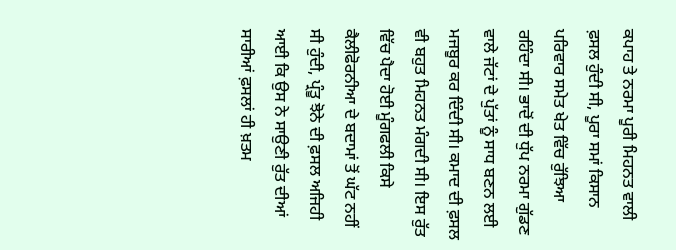ਕਪਾਹ ਤੇ ਨਰਮਾ ਪੂਰੀ ਮਿਹਨਤ ਵਾਲੀ ਫ਼ਸਲ ਹੁੰਦੀ ਸੀ, ਪੂਰਾ ਸਮਾਂ ਕਿਸਾਨ ਪਰਿਵਾਰ ਸਮੇਤ ਖੇਤ ਵਿੱਚ ਰੁੱਝਿਆ ਰਹਿੰਦਾ ਸੀ। ਭਾਦੋਂ ਦੀ ਧੁੱਪ ਨਰਮਾ ਗੁੱਡਣ ਵਾਲੇ ਜੱਟਾਂ ਦੇ ਪੁੱਤਾਂ ਨੂੰ ਸਾਧ ਬਣਨ ਲਈ ਮਜਬੂਰ ਕਰ ਦਿੰਦੀ ਸੀ। ਕਮਾਦ ਦੀ ਫ਼ਸਲ ਵੀ ਬਹੁਤ ਮਿਹਨਤ ਮੰਗਦੀ ਸੀ। ਇਸ ਰੁੱਤ ਵਿੱਚ ਪੈਦਾ ਹੋਈ ਮੂੰਗਫਲੀ ਕਿਸੇ ਕੈਲੀਫੋਰਨੀਆ ਦੇ ਬਦਾਮਾਂ ਤੋਂ ਘੱਟ ਨਹੀਂ ਸੀ ਹੁੰਦੀ, ਪ੍ਰੰਤੂ ਝੋਨੇ ਦੀ ਫ਼ਸਲ ਅਜਿਹੀ ਆਈ ਕਿ ਉਸ ਨੇ ਸਾਉਣੀ ਰੁੱਤ ਦੀਆਂ ਸਾਰੀਆਂ ਫ਼ਸਲਾਂ ਹੀ ਖ਼ਤਮ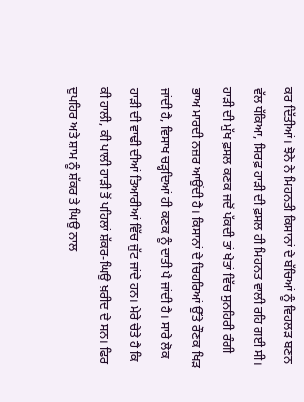ਕਰ ਦਿੱਤੀਆਂ। ਝੋਨੇ ਨੇ ਮਿਹਨਤੀ ਕਿਸਾਨਾਂ ਦੇ ਬੱਚਿਆਂ ਨੂੰ ਵਿਹਲੜ ਬਣਨ ਵੱਲ ਧੱਕਿਆ, ਸਿਰਫ਼ ਹਾੜੀ ਦੀ ਫ਼ਸਲ ਹੀ ਮਿਹਨਤ ਵਾਲੀ ਰਹਿ ਗਈ ਸੀ।
ਹਾੜੀ ਦੀ ਮੁੱਖ ਫ਼ਸਲ ਕਣਕ ਜਦੋਂ ਪੱਕਦੀ ਤਾਂ ਖੇਤਾਂ ਵਿੱਚ ਸੁਨਹਿਰੀ ਰੰਗੀ ਭਾਅ ਮਾਰਦੀ ਨਜ਼ਰ ਆਉਂਦੀ ਹੈ। ਕਿਸਾਨਾਂ ਦੇ ਚਿਹਰਿਆਂ ਉੱਤੇ ਰੌਣਕ ਖਿੜ ਜਾਂਦੀ ਹੈ, ਵਿਸਾਖ ਚੜ੍ਹਦਿਆਂ ਹੀ ਕਣਕ ਨੂੰ ਦਾਤੀ ਪੈ ਜਾਂਦੀ ਹੈ। ਸਾਰੇ ਲੋਕ ਹਾੜੀ ਦੀ ਵਾਢੀ ਦੀਆਂ ਤਿਆਰੀਆਂ ਵਿੱਚ ਜੁੱਟ ਜਾਂਦੇ ਹਨ। ਮੇਰੇ ਚੇਤੇ ਹੈ ਕਿ ਕੀ ਹਾਲੀ, ਕੀ ਪਾਲੀ ਹਾੜੀ ਤੋਂ ਪਹਿਲਾਂ ਸ਼ੱਕਰ-ਘਿਉ ਖ਼ਰੀਦ ਦੇ ਸਨ। ਫਿਰ ਦੁਪਹਿਰ ਅਤੇ ਸ਼ਾਮ ਨੂੰ ਸ਼ੱਕਰ ਤੇ ਘਿਉ ਨਾਲ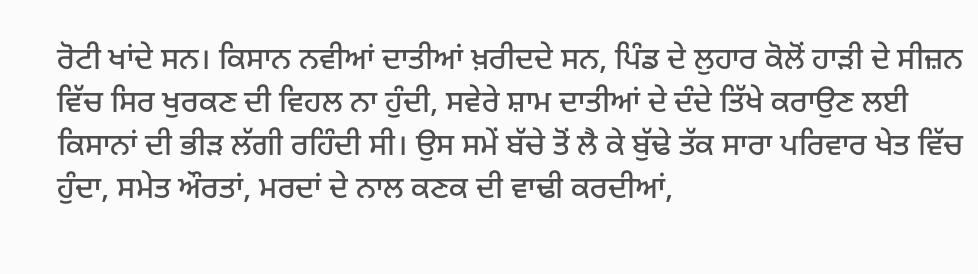ਰੋਟੀ ਖਾਂਦੇ ਸਨ। ਕਿਸਾਨ ਨਵੀਆਂ ਦਾਤੀਆਂ ਖ਼ਰੀਦਦੇ ਸਨ, ਪਿੰਡ ਦੇ ਲੁਹਾਰ ਕੋਲੋਂ ਹਾੜੀ ਦੇ ਸੀਜ਼ਨ ਵਿੱਚ ਸਿਰ ਖੁਰਕਣ ਦੀ ਵਿਹਲ ਨਾ ਹੁੰਦੀ, ਸਵੇਰੇ ਸ਼ਾਮ ਦਾਤੀਆਂ ਦੇ ਦੰਦੇ ਤਿੱਖੇ ਕਰਾਉਣ ਲਈ ਕਿਸਾਨਾਂ ਦੀ ਭੀੜ ਲੱਗੀ ਰਹਿੰਦੀ ਸੀ। ਉਸ ਸਮੇਂ ਬੱਚੇ ਤੋਂ ਲੈ ਕੇ ਬੁੱਢੇ ਤੱਕ ਸਾਰਾ ਪਰਿਵਾਰ ਖੇਤ ਵਿੱਚ ਹੁੰਦਾ, ਸਮੇਤ ਔਰਤਾਂ, ਮਰਦਾਂ ਦੇ ਨਾਲ ਕਣਕ ਦੀ ਵਾਢੀ ਕਰਦੀਆਂ,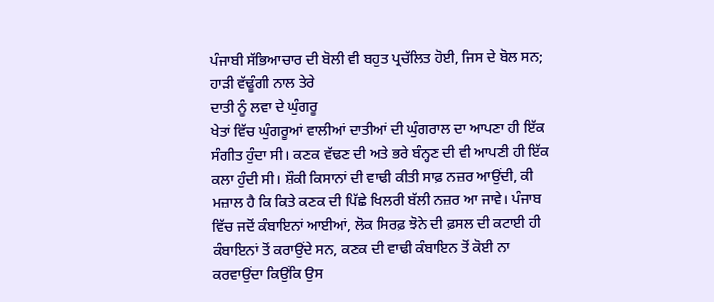ਪੰਜਾਬੀ ਸੱਭਿਆਚਾਰ ਦੀ ਬੋਲੀ ਵੀ ਬਹੁਤ ਪ੍ਰਚੱਲਿਤ ਹੋਈ, ਜਿਸ ਦੇ ਬੋਲ ਸਨ;
ਹਾੜੀ ਵੱਢੂੰਗੀ ਨਾਲ ਤੇਰੇ
ਦਾਤੀ ਨੂੰ ਲਵਾ ਦੇ ਘੁੰਗਰੂ
ਖੇਤਾਂ ਵਿੱਚ ਘੁੰਗਰੂਆਂ ਵਾਲੀਆਂ ਦਾਤੀਆਂ ਦੀ ਘੁੰਗਰਾਲ ਦਾ ਆਪਣਾ ਹੀ ਇੱਕ ਸੰਗੀਤ ਹੁੰਦਾ ਸੀ‌। ਕਣਕ ਵੱਢਣ ਦੀ ਅਤੇ ਭਰੇ ਬੰਨ੍ਹਣ ਦੀ ਵੀ ਆਪਣੀ ਹੀ ਇੱਕ ਕਲਾ ਹੁੰਦੀ ਸੀ। ਸ਼ੌਕੀ ਕਿਸਾਨਾਂ ਦੀ ਵਾਢੀ ਕੀਤੀ ਸਾਫ਼ ਨਜ਼ਰ ਆਉਂਦੀ, ਕੀ ਮਜ਼ਾਲ ਹੈ ਕਿ ਕਿਤੇ ਕਣਕ ਦੀ ਪਿੱਛੇ ਖਿਲਰੀ ਬੱਲੀ ਨਜ਼ਰ ਆ ਜਾਵੇ। ਪੰਜਾਬ ਵਿੱਚ ਜਦੋਂ ਕੰਬਾਇਨਾਂ ਆਈਆਂ, ਲੋਕ ਸਿਰਫ਼ ਝੋਨੇ ਦੀ ਫ਼ਸਲ ਦੀ ਕਟਾਈ ਹੀ ਕੰਬਾਇਨਾਂ ਤੋਂ ਕਰਾਉਂਦੇ ਸਨ, ਕਣਕ ਦੀ ਵਾਢੀ ਕੰਬਾਇਨ ਤੋਂ ਕੋਈ ਨਾ ਕਰਵਾਉਂਦਾ ਕਿਉਂਕਿ ਉਸ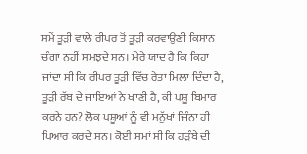ਸਮੇਂ ਤੂੜੀ ਵਾਲੇ ਰੀਪਰ ਤੋਂ ਤੂੜੀ ਕਰਵਾਉਣੀ ਕਿਸਾਨ ਚੰਗਾ ਨਹੀਂ ਸਮਝਦੇ ਸਨ। ਮੇਰੇ ਯਾਦ ਹੈ ਕਿ ਕਿਹਾ ਜਾਂਦਾ ਸੀ ਕਿ ਰੀਪਰ ਤੂੜੀ ਵਿੱਚ ਰੇਤਾ ਮਿਲਾ ਦਿੰਦਾ ਹੈ, ਤੂੜੀ ਰੱਬ ਦੇ ਜਾਇਆਂ ਨੇ ਖਾਣੀ ਹੈ, ਕੀ ਪਸ਼ੂ ਬਿਮਾਰ ਕਰਨੇ ਹਨ? ਲੋਕ ਪਸ਼ੂਆਂ ਨੂੰ ਵੀ ਮਨੁੱਖਾਂ ਜਿੰਨਾ ਹੀ ਪਿਆਰ ਕਰਦੇ ਸਨ। ਕੋਈ ਸਮਾਂ ਸੀ ਕਿ ਹੜੰਬੇ ਦੀ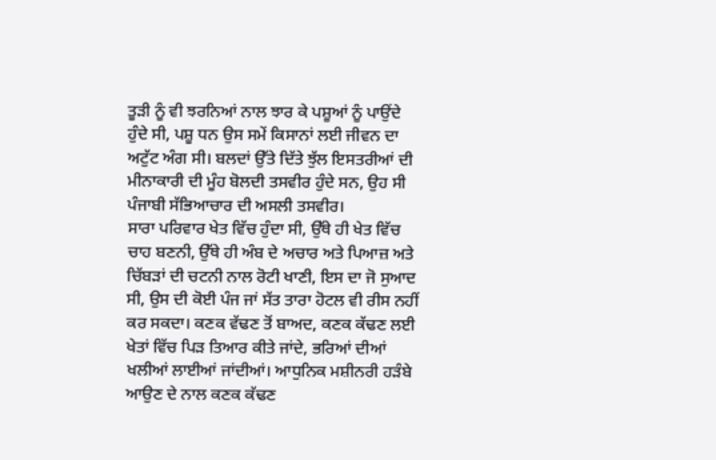ਤੂੜੀ ਨੂੰ ਵੀ ਝਰਨਿਆਂ ਨਾਲ ਝਾਰ ਕੇ ਪਸ਼ੂਆਂ ਨੂੰ ਪਾਉਂਦੇ ਹੁੰਦੇ ਸੀ, ਪਸ਼ੂ ਧਨ ਉਸ ਸਮੇਂ ਕਿਸਾਨਾਂ ਲਈ ਜੀਵਨ ਦਾ ਅਟੁੱਟ ਅੰਗ ਸੀ। ਬਲਦਾਂ ਉੱਤੇ ਦਿੱਤੇ ਝੁੱਲ ਇਸਤਰੀਆਂ ਦੀ ਮੀਨਾਕਾਰੀ ਦੀ ਮੂੰਹ ਬੋਲਦੀ ਤਸਵੀਰ ਹੁੰਦੇ ਸਨ, ਉਹ ਸੀ ਪੰਜਾਬੀ ਸੱਭਿਆਚਾਰ ਦੀ ਅਸਲੀ ਤਸਵੀਰ।
ਸਾਰਾ ਪਰਿਵਾਰ ਖੇਤ ਵਿੱਚ ਹੁੰਦਾ ਸੀ, ਉੱਥੇ ਹੀ ਖੇਤ ਵਿੱਚ ਚਾਹ ਬਣਨੀ, ਉੱਥੇ ਹੀ ਅੰਬ ਦੇ ਅਚਾਰ ਅਤੇ ਪਿਆਜ਼ ਅਤੇ ਚਿੱਬੜਾਂ ਦੀ ਚਟਨੀ ਨਾਲ ਰੋਟੀ ਖਾਣੀ, ਇਸ ਦਾ ਜੋ ਸੁਆਦ ਸੀ, ਉਸ ਦੀ ਕੋਈ ਪੰਜ ਜਾਂ ਸੱਤ ਤਾਰਾ ਹੋਟਲ ਵੀ ਰੀਸ ਨਹੀਂ ਕਰ ਸਕਦਾ। ਕਣਕ ਵੱਢਣ ਤੋਂ ਬਾਅਦ, ਕਣਕ ਕੱਢਣ ਲਈ ਖੇਤਾਂ ਵਿੱਚ ਪਿੜ ਤਿਆਰ ਕੀਤੇ ਜਾਂਦੇ, ਭਰਿਆਂ ਦੀਆਂ ਖਲੀਆਂ ਲਾਈਆਂ ਜਾਂਦੀਆਂ। ਆਧੁਨਿਕ ਮਸ਼ੀਨਰੀ ਹੜੰਬੇ ਆਉਣ ਦੇ ਨਾਲ ਕਣਕ ਕੱਢਣ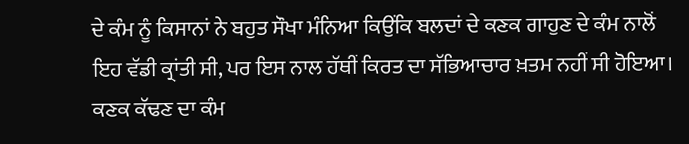ਦੇ ਕੰਮ ਨੂੰ ਕਿਸਾਨਾਂ ਨੇ ਬਹੁਤ ਸੌਖਾ ਮੰਨਿਆ ਕਿਉਂਕਿ ਬਲਦਾਂ ਦੇ ਕਣਕ ਗਾਹੁਣ ਦੇ ਕੰਮ ਨਾਲੋਂ ਇਹ ਵੱਡੀ ਕ੍ਰਾਂਤੀ ਸੀ, ਪਰ ਇਸ ਨਾਲ ਹੱਥੀਂ ਕਿਰਤ ਦਾ ਸੱਭਿਆਚਾਰ ਖ਼ਤਮ ਨਹੀਂ ਸੀ ਹੋਇਆ। ਕਣਕ ਕੱਢਣ ਦਾ ਕੰਮ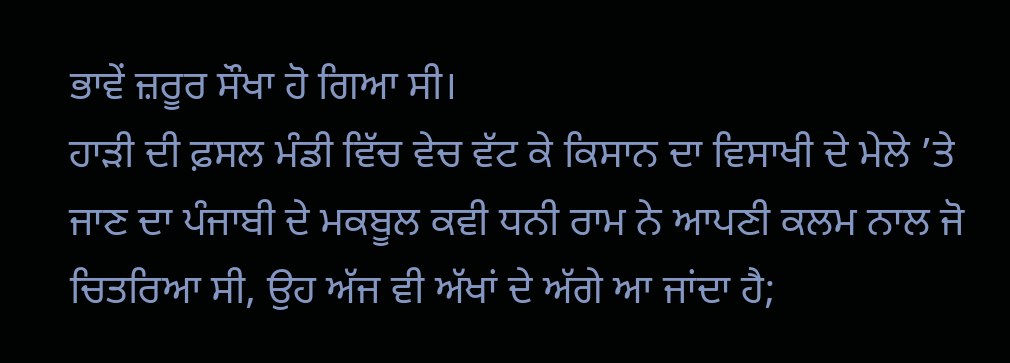ਭਾਵੇਂ ਜ਼ਰੂਰ ਸੌਖਾ ਹੋ ਗਿਆ ਸੀ।
ਹਾੜੀ ਦੀ ਫ਼ਸਲ ਮੰਡੀ ਵਿੱਚ ਵੇਚ ਵੱਟ ਕੇ ਕਿਸਾਨ ਦਾ ਵਿਸਾਖੀ ਦੇ ਮੇਲੇ ’ਤੇ ਜਾਣ ਦਾ ਪੰਜਾਬੀ ਦੇ ਮਕਬੂਲ ਕਵੀ ਧਨੀ ਰਾਮ ਨੇ ਆਪਣੀ ਕਲਮ ਨਾਲ ਜੋ ਚਿਤਰਿਆ ਸੀ, ਉਹ ਅੱਜ ਵੀ ਅੱਖਾਂ ਦੇ ਅੱਗੇ ਆ ਜਾਂਦਾ ਹੈ;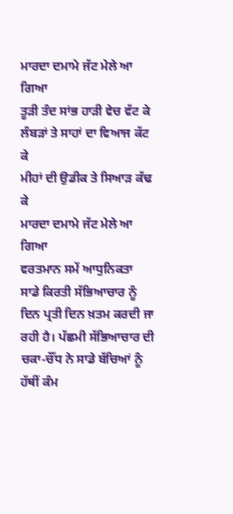ਮਾਰਦਾ ਦਮਾਮੇ ਜੱਟ ਮੇਲੇ ਆ ਗਿਆ
ਤੂੜੀ ਤੰਦ ਸਾਂਭ ਹਾੜੀ ਵੇਚ ਵੱਟ ਕੇ
ਲੰਬੜਾਂ ਤੇ ਸਾਹਾਂ ਦਾ ਵਿਆਜ ਕੱਟ ਕੇ
ਮੀਹਾਂ ਦੀ ਉਡੀਕ ਤੇ ਸਿਆੜ ਕੱਢ ਕੇ
ਮਾਰਦਾ ਦਮਾਮੇ ਜੱਟ ਮੇਲੇ ਆ ਗਿਆ
ਵਰਤਮਾਨ ਸਮੇਂ ਆਧੁਨਿਕਤਾ ਸਾਡੇ ਕਿਰਤੀ ਸੱਭਿਆਚਾਰ ਨੂੰ ਦਿਨ ਪ੍ਰਤੀ ਦਿਨ ਖ਼ਤਮ ਕਰਦੀ ਜਾ ਰਹੀ ਹੈ। ਪੱਛਮੀ ਸੱਭਿਆਚਾਰ ਦੀ ਚਕਾ-ਚੌਂਧ ਨੇ ਸਾਡੇ ਬੱਚਿਆਂ ਨੂੰ ਹੱਥੀਂ ਕੰਮ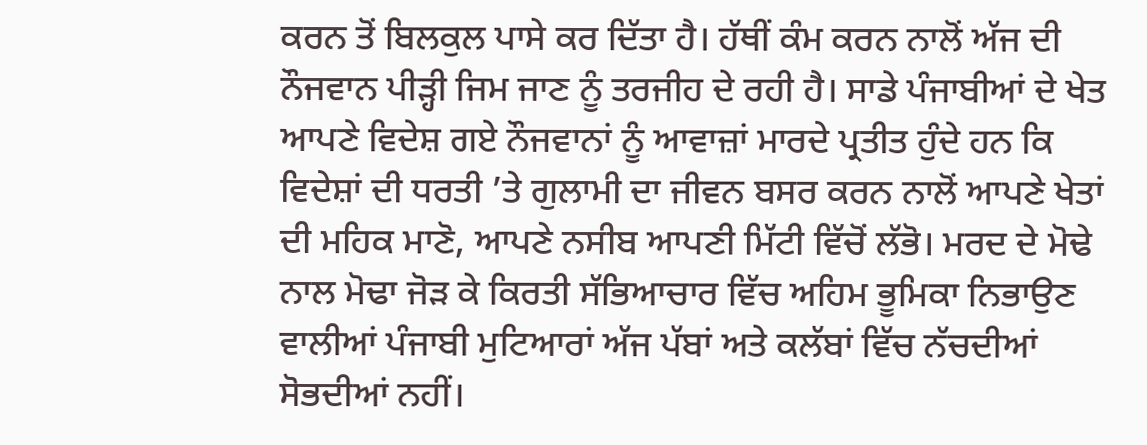ਕਰਨ ਤੋਂ ਬਿਲਕੁਲ ਪਾਸੇ ਕਰ ਦਿੱਤਾ ਹੈ। ਹੱਥੀਂ ਕੰਮ ਕਰਨ ਨਾਲੋਂ ਅੱਜ ਦੀ ਨੌਜਵਾਨ ਪੀੜ੍ਹੀ ਜਿਮ ਜਾਣ ਨੂੰ ਤਰਜੀਹ ਦੇ ਰਹੀ ਹੈ। ਸਾਡੇ ਪੰਜਾਬੀਆਂ ਦੇ ਖੇਤ ਆਪਣੇ ਵਿਦੇਸ਼ ਗਏ ਨੌਜਵਾਨਾਂ ਨੂੰ ਆਵਾਜ਼ਾਂ ਮਾਰਦੇ ਪ੍ਰਤੀਤ ਹੁੰਦੇ ਹਨ ਕਿ ਵਿਦੇਸ਼ਾਂ ਦੀ ਧਰਤੀ ’ਤੇ ਗੁਲਾਮੀ ਦਾ ਜੀਵਨ ਬਸਰ ਕਰਨ ਨਾਲੋਂ ਆਪਣੇ ਖੇਤਾਂ ਦੀ ਮਹਿਕ ਮਾਣੋ, ਆਪਣੇ ਨਸੀਬ ਆਪਣੀ ਮਿੱਟੀ ਵਿੱਚੋਂ ਲੱਭੋ। ਮਰਦ ਦੇ ਮੋਢੇ ਨਾਲ ਮੋਢਾ ਜੋੜ ਕੇ ਕਿਰਤੀ ਸੱਭਿਆਚਾਰ ਵਿੱਚ ਅਹਿਮ ਭੂਮਿਕਾ ਨਿਭਾਉਣ ਵਾਲੀਆਂ ਪੰਜਾਬੀ ਮੁਟਿਆਰਾਂ ਅੱਜ ਪੱਬਾਂ ਅਤੇ ਕਲੱਬਾਂ ਵਿੱਚ ਨੱਚਦੀਆਂ ਸੋਭਦੀਆਂ ਨਹੀਂ।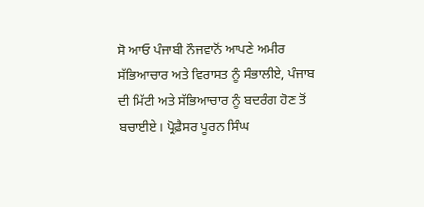ਸੋ ਆਓ ਪੰਜਾਬੀ ਨੌਜਵਾਨੋਂ ਆਪਣੇ ਅਮੀਰ ਸੱਭਿਆਚਾਰ ਅਤੇ ਵਿਰਾਸਤ ਨੂੰ ਸੰਭਾਲੀਏ, ਪੰਜਾਬ ਦੀ ਮਿੱਟੀ ਅਤੇ ਸੱਭਿਆਚਾਰ ਨੂੰ ਬਦਰੰਗ ਹੋਣ ਤੋਂ ਬਚਾਈਏ। ਪ੍ਰੋਫ਼ੈਸਰ ਪੂਰਨ ਸਿੰਘ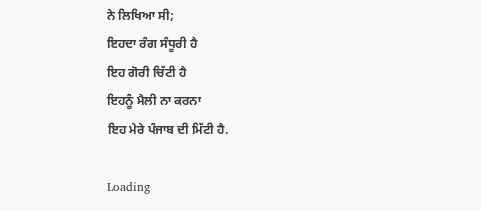ਨੇ ਲਿਖਿਆ ਸੀ;
ਇਹਦਾ ਰੰਗ ਸੰਧੂਰੀ ਹੈ
ਇਹ ਗੋਰੀ ਚਿੱਟੀ ਹੈ
ਇਹਨੂੰ ਮੈਲੀ ਨਾ ਕਰਨਾ
ਇਹ ਮੇਰੇ ਪੰਜਾਬ ਦੀ ਮਿੱਟੀ ਹੈ.

Loading